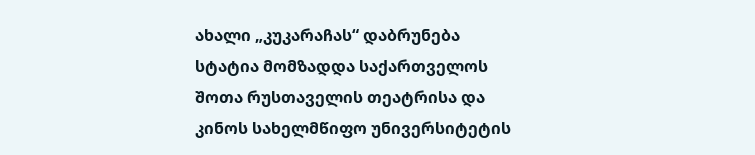ახალი „კუკარაჩას“ დაბრუნება
სტატია მომზადდა საქართველოს შოთა რუსთაველის თეატრისა და
კინოს სახელმწიფო უნივერსიტეტის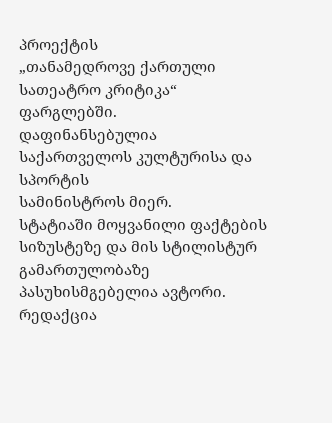პროექტის
„თანამედროვე ქართული სათეატრო კრიტიკა“ ფარგლებში.
დაფინანსებულია საქართველოს კულტურისა და სპორტის
სამინისტროს მიერ.
სტატიაში მოყვანილი ფაქტების სიზუსტეზე და მის სტილისტურ გამართულობაზე პასუხისმგებელია ავტორი.
რედაქცია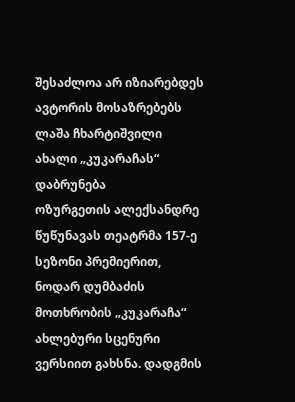შესაძლოა არ იზიარებდეს ავტორის მოსაზრებებს
ლაშა ჩხარტიშვილი
ახალი „კუკარაჩას“ დაბრუნება
ოზურგეთის ალექსანდრე წუწუნავას თეატრმა 157-ე სეზონი პრემიერით, ნოდარ დუმბაძის მოთხრობის „კუკარაჩა“ ახლებური სცენური ვერსიით გახსნა. დადგმის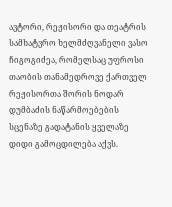ავტორი, რეჟისორი და თეატრის სამხატვრო ხელმძღვანელი ვასო ჩიგოგიძეა, რომელსაც უფროსი თაობის თანამედროვე ქართველ რეჟისორთა შორის ნოდარ დუმბაძის ნაწარმოებების სცენაზე გადატანის ყველაზე დიდი გამოცდილება აქვს.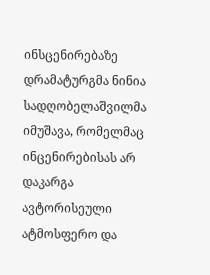ინსცენირებაზე დრამატურგმა ნინია სადღობელაშვილმა იმუშავა, რომელმაც ინცენირებისას არ დაკარგა ავტორისეული ატმოსფერო და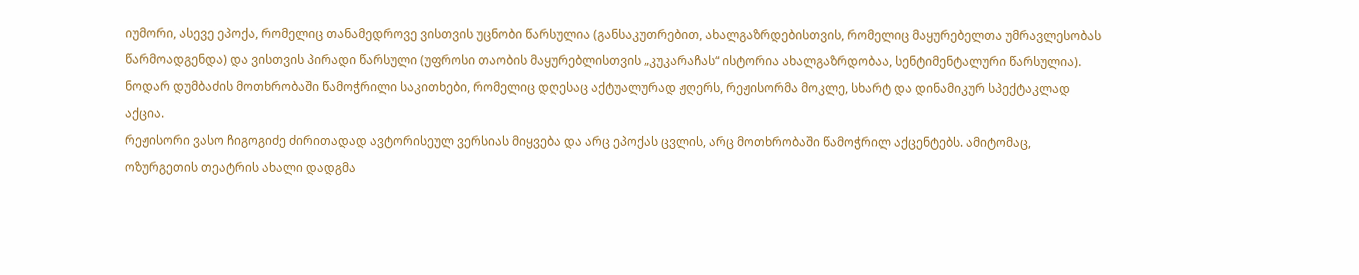იუმორი, ასევე ეპოქა, რომელიც თანამედროვე ვისთვის უცნობი წარსულია (განსაკუთრებით, ახალგაზრდებისთვის, რომელიც მაყურებელთა უმრავლესობას წარმოადგენდა) და ვისთვის პირადი წარსული (უფროსი თაობის მაყურებლისთვის „კუკარაჩას“ ისტორია ახალგაზრდობაა, სენტიმენტალური წარსულია). ნოდარ დუმბაძის მოთხრობაში წამოჭრილი საკითხები, რომელიც დღესაც აქტუალურად ჟღერს, რეჟისორმა მოკლე, სხარტ და დინამიკურ სპექტაკლად აქცია.
რეჟისორი ვასო ჩიგოგიძე ძირითადად ავტორისეულ ვერსიას მიყვება და არც ეპოქას ცვლის, არც მოთხრობაში წამოჭრილ აქცენტებს. ამიტომაც, ოზურგეთის თეატრის ახალი დადგმა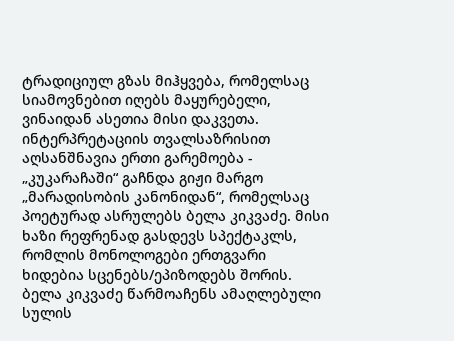ტრადიციულ გზას მიჰყვება, რომელსაც სიამოვნებით იღებს მაყურებელი, ვინაიდან ასეთია მისი დაკვეთა. ინტერპრეტაციის თვალსაზრისით აღსანშნავია ერთი გარემოება - „კუკარაჩაში“ გაჩნდა გიჟი მარგო „მარადისობის კანონიდან“, რომელსაც პოეტურად ასრულებს ბელა კიკვაძე. მისი ხაზი რეფრენად გასდევს სპექტაკლს, რომლის მონოლოგები ერთგვარი ხიდებია სცენებს/ეპიზოდებს შორის. ბელა კიკვაძე წარმოაჩენს ამაღლებული სულის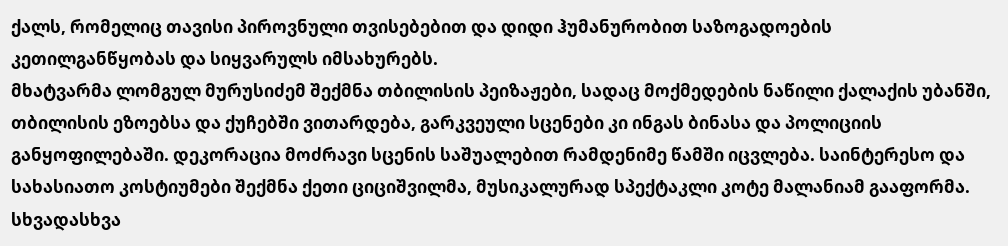ქალს, რომელიც თავისი პიროვნული თვისებებით და დიდი ჰუმანურობით საზოგადოების კეთილგანწყობას და სიყვარულს იმსახურებს.
მხატვარმა ლომგულ მურუსიძემ შექმნა თბილისის პეიზაჟები, სადაც მოქმედების ნაწილი ქალაქის უბანში, თბილისის ეზოებსა და ქუჩებში ვითარდება, გარკვეული სცენები კი ინგას ბინასა და პოლიციის განყოფილებაში. დეკორაცია მოძრავი სცენის საშუალებით რამდენიმე წამში იცვლება. საინტერესო და სახასიათო კოსტიუმები შექმნა ქეთი ციციშვილმა, მუსიკალურად სპექტაკლი კოტე მალანიამ გააფორმა. სხვადასხვა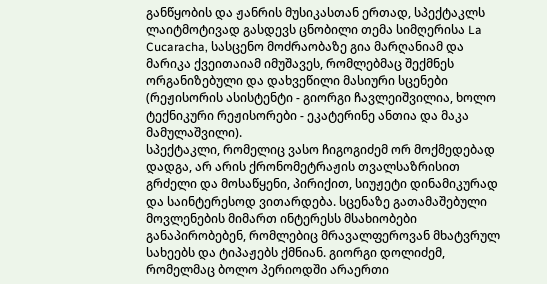განწყობის და ჟანრის მუსიკასთან ერთად, სპექტაკლს ლაიტმოტივად გასდევს ცნობილი თემა სიმღერისა La Cucaracha, სასცენო მოძრაობაზე გია მარღანიამ და მარიკა ქვეითაიამ იმუშავეს, რომლებმაც შექმნეს ორგანიზებული და დახვეწილი მასიური სცენები (რეჟისორის ასისტენტი - გიორგი ჩავლეიშვილია, ხოლო ტექნიკური რეჟისორები - ეკატერინე ანთია და მაკა მამულაშვილი).
სპექტაკლი, რომელიც ვასო ჩიგოგიძემ ორ მოქმედებად დადგა, არ არის ქრონომეტრაჟის თვალსაზრისით გრძელი და მოსაწყენი, პირიქით, სიუჟეტი დინამიკურად და საინტერესოდ ვითარდება. სცენაზე გათამაშებული მოვლენების მიმართ ინტერესს მსახიობები განაპირობებენ, რომლებიც მრავალფეროვან მხატვრულ სახეებს და ტიპაჟებს ქმნიან. გიორგი დოლიძემ, რომელმაც ბოლო პერიოდში არაერთი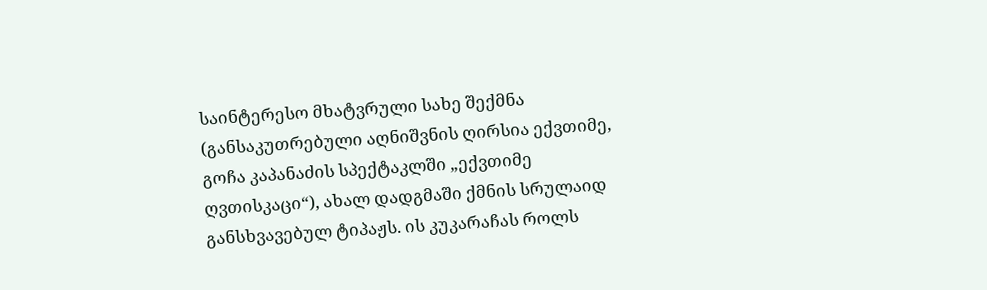საინტერესო მხატვრული სახე შექმნა (განსაკუთრებული აღნიშვნის ღირსია ექვთიმე, გოჩა კაპანაძის სპექტაკლში „ექვთიმე ღვთისკაცი“), ახალ დადგმაში ქმნის სრულაიდ განსხვავებულ ტიპაჟს. ის კუკარაჩას როლს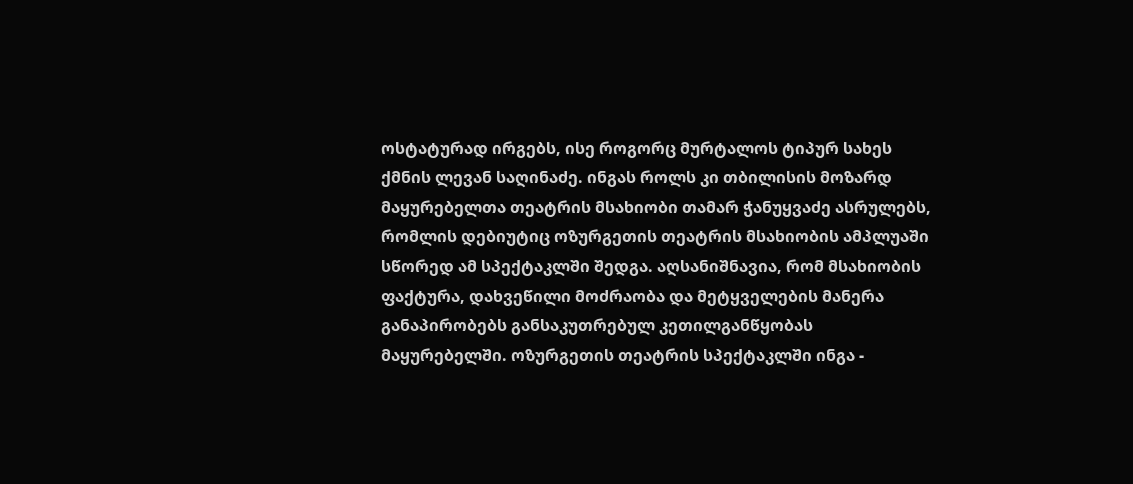ოსტატურად ირგებს, ისე როგორც მურტალოს ტიპურ სახეს ქმნის ლევან საღინაძე. ინგას როლს კი თბილისის მოზარდ მაყურებელთა თეატრის მსახიობი თამარ ჭანუყვაძე ასრულებს, რომლის დებიუტიც ოზურგეთის თეატრის მსახიობის ამპლუაში სწორედ ამ სპექტაკლში შედგა. აღსანიშნავია, რომ მსახიობის ფაქტურა, დახვეწილი მოძრაობა და მეტყველების მანერა განაპირობებს განსაკუთრებულ კეთილგანწყობას მაყურებელში. ოზურგეთის თეატრის სპექტაკლში ინგა -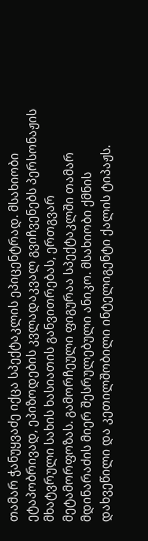თამარ ჭანუყვაძე იქცა სპექტაკლის ეპიცენტრად. მსახიობი ეტაპობრივად, ეპიზოდების კვლადაკვალ გვიჩვენებს პერსონაჟის მხატვრული სახის ხასიათის განვითრებას, ერთგვარ მეტამორფოზას. გამორჩეული ფიგურაა სპექტაკლში თამარ მდინარაძის მიერ შესრულებული ანიკო. მსახიობი ქმნის დახვეწილი და კეთილშობილი ინტელიგენტი ქალის ტიპაჟს.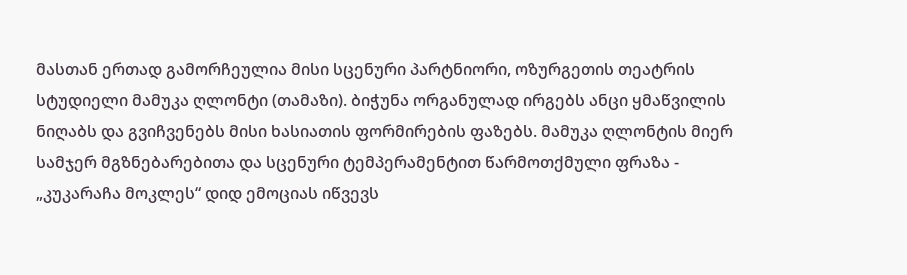მასთან ერთად გამორჩეულია მისი სცენური პარტნიორი, ოზურგეთის თეატრის სტუდიელი მამუკა ღლონტი (თამაზი). ბიჭუნა ორგანულად ირგებს ანცი ყმაწვილის ნიღაბს და გვიჩვენებს მისი ხასიათის ფორმირების ფაზებს. მამუკა ღლონტის მიერ სამჯერ მგზნებარებითა და სცენური ტემპერამენტით წარმოთქმული ფრაზა - „კუკარაჩა მოკლეს“ დიდ ემოციას იწვევს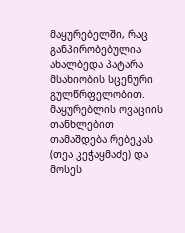მაყურებელში, რაც განპირობებულია ახალბედა პატარა მსახიობის სცენური გულწრფელობით. მაყურებლის ოვაციის თანხლებით თამაშდება რებეკას (თეა კეჭაყმაძე) და მოსეს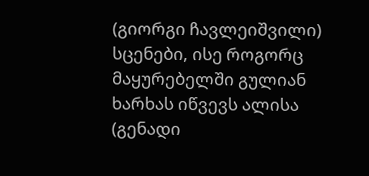(გიორგი ჩავლეიშვილი) სცენები, ისე როგორც მაყურებელში გულიან ხარხას იწვევს ალისა (გენადი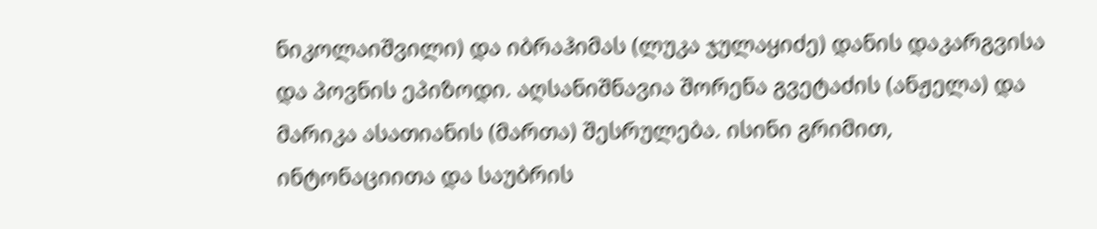ნიკოლაიშვილი) და იბრაჰიმას (ლუკა ჯულაყიძე) დანის დაკარგვისა და პოვნის ეპიზოდი. აღსანიშნავია შორენა გვეტაძის (ანჟელა) და მარიკა ასათიანის (მართა) შესრულება. ისინი გრიმით, ინტონაციითა და საუბრის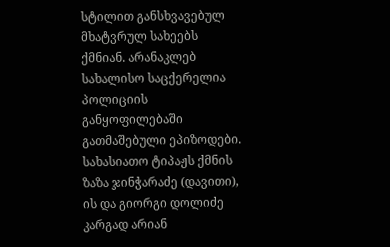სტილით განსხვავებულ მხატვრულ სახეებს ქმნიან. არანაკლებ სახალისო საცქერელია პოლიციის განყოფილებაში გათმაშებული ეპიზოდები. სახასიათო ტიპაჟს ქმნის ზაზა ჯინჭარაძე (დავითი), ის და გიორგი დოლიძე კარგად არიან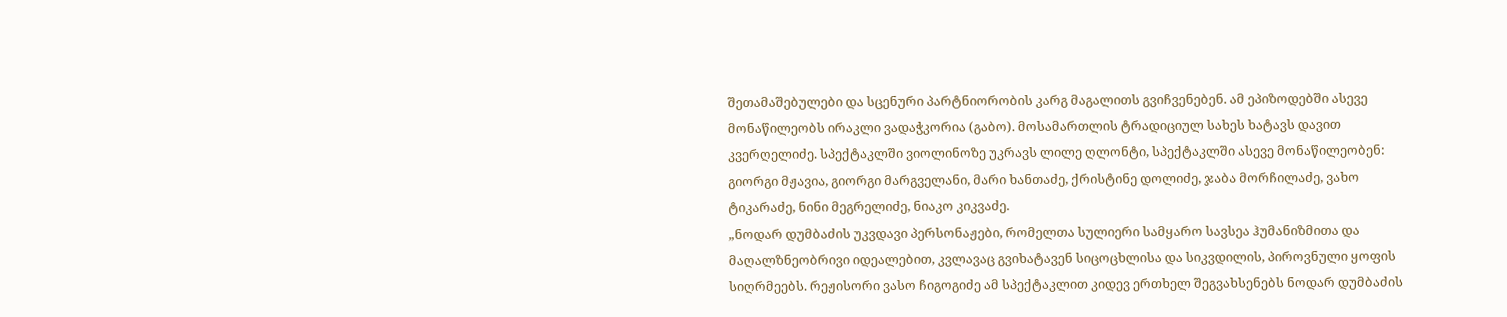შეთამაშებულები და სცენური პარტნიორობის კარგ მაგალითს გვიჩვენებენ. ამ ეპიზოდებში ასევე მონაწილეობს ირაკლი ვადაჭკორია (გაბო). მოსამართლის ტრადიციულ სახეს ხატავს დავით კვერღელიძე. სპექტაკლში ვიოლინოზე უკრავს ლილე ღლონტი, სპექტაკლში ასევე მონაწილეობენ: გიორგი მჟავია, გიორგი მარგველანი, მარი ხანთაძე, ქრისტინე დოლიძე, ჯაბა მორჩილაძე, ვახო ტიკარაძე, ნინი მეგრელიძე, ნიაკო კიკვაძე.
„ნოდარ დუმბაძის უკვდავი პერსონაჟები, რომელთა სულიერი სამყარო სავსეა ჰუმანიზმითა და მაღალზნეობრივი იდეალებით, კვლავაც გვიხატავენ სიცოცხლისა და სიკვდილის, პიროვნული ყოფის სიღრმეებს. რეჟისორი ვასო ჩიგოგიძე ამ სპექტაკლით კიდევ ერთხელ შეგვახსენებს ნოდარ დუმბაძის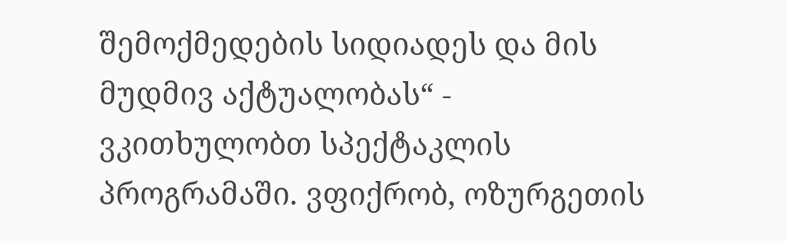შემოქმედების სიდიადეს და მის მუდმივ აქტუალობას“ - ვკითხულობთ სპექტაკლის პროგრამაში. ვფიქრობ, ოზურგეთის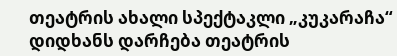თეატრის ახალი სპექტაკლი „კუკარაჩა“ დიდხანს დარჩება თეატრის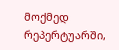მოქმედ რეპერტუარში,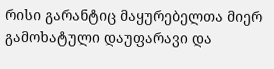რისი გარანტიც მაყურებელთა მიერ გამოხატული დაუფარავი და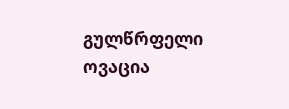გულწრფელი ოვაცია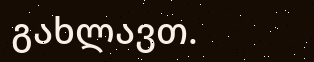გახლავთ.